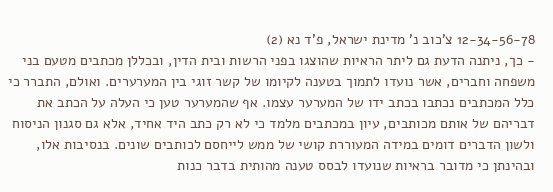12-34-56-78 צ'כוב נ' מדינת ישראל, פ'ד נא (2)
- כך, ניתנה הדעת גם ליתר הראיות שהוצגו בפני הרשות ובית הדין, ובכללן מכתבים מטעם בני משפחה וחברים, אשר נועדו לתמוך בטענה לקיומו של קשר זוגי בין המערערים. ואולם, התברר כי כלל המכתבים נכתבו בכתב ידו של המערער עצמו. אף שהמערער טען כי העלה על הכתב את דבריהם של אותם מכותבים, עיון במכתבים מלמד כי לא רק כתב היד אחיד, אלא גם סגנון הניסוח ולשון הדברים דומים במידה המעוררת קושי של ממש לייחסם לכותבים שונים. בנסיבות אלו, ובהינתן כי מדובר בראיות שנועדו לבסס טענה מהותית בדבר כנות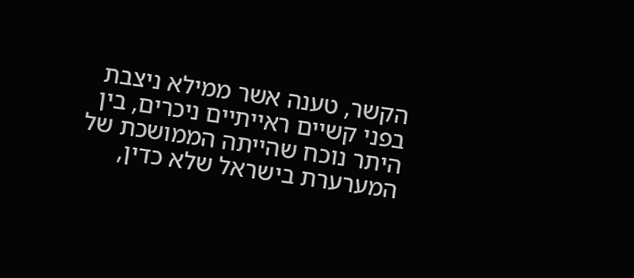הקשר, טענה אשר ממילא ניצבת בפני קשיים ראייתיים ניכרים, בין היתר נוכח שהייתה הממושכת של המערערת בישראל שלא כדין,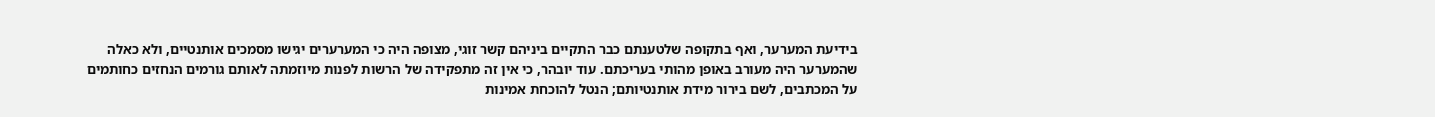בידיעת המערער, ואף בתקופה שלטענתם כבר התקיים ביניהם קשר זוגי, מצופה היה כי המערערים יגישו מסמכים אותנטיים, ולא כאלה שהמערער היה מעורב באופן מהותי בעריכתם. עוד יובהר, כי אין זה מתפקידה של הרשות לפנות מיוזמתה לאותם גורמים הנחזים כחותמים על המכתבים, לשם בירור מידת אותנטיותם; הנטל להוכחת אמינות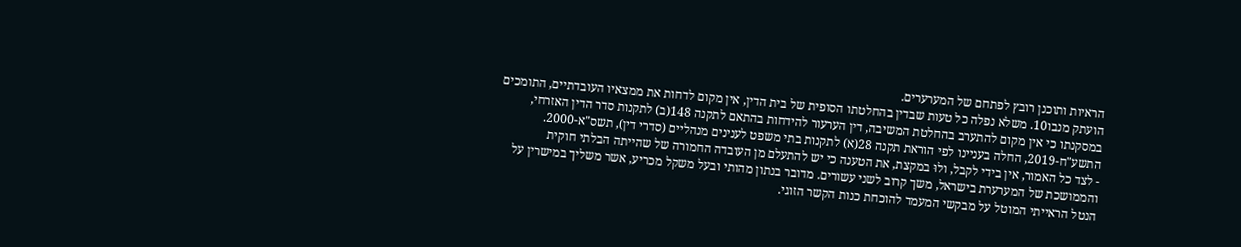הראיות ותוכנן רובץ לפתחם של המערערים.
הועתק מנבו10. משלא נפלה כל טעות שבדין בהחלטתו הסופית של בית הדין, אין מקום לדחות את ממצאיו העובדתיים, התומכים במסקנתו כי אין מקום להתערב בהחלטת המשיבה, דין הערעור להידחות בהתאם לתקנה 148(ב) לתקנות סדר הדין האזרחי, התשע"ח-2019, החלה בעניינו לפי הוראת תקנה 28(א) לתקנות בתי משפט לענינים מנהליים (סדרי דין), תשס"א-2000.
- לצד כל האמור, אין בידי לקבל, ולוּ במקצת, את הטענה כי יש להתעלם מן העובדה החמורה של שהייתה הבלתי חוקית והממושכת של המערערת בישראל, משך קרוב לשני עשורים. מדובר בנתון מהותי ובעל משקל מכריע, אשר משליך במישרין על הנטל הראייתי המוטל על מבקשי המעמד להוכחת כנות הקשר הזוגי.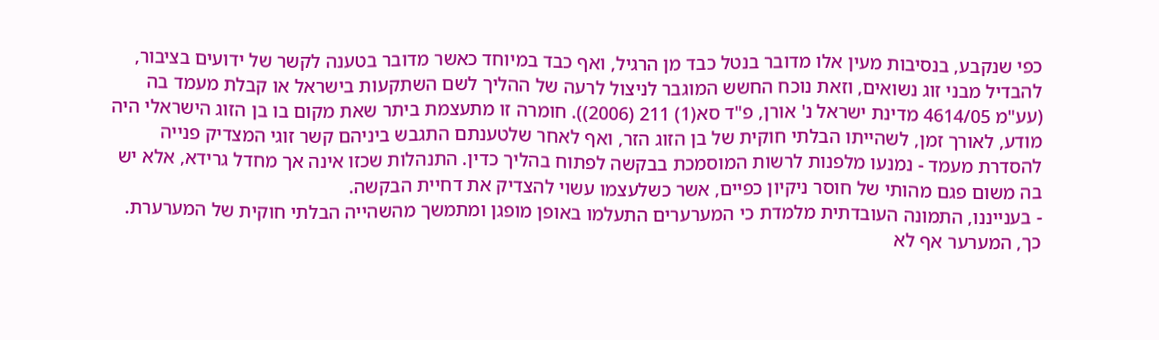כפי שנקבע, בנסיבות מעין אלו מדובר בנטל כבד מן הרגיל, ואף כבד במיוחד כאשר מדובר בטענה לקשר של ידועים בציבור, להבדיל מבני זוג נשואים, וזאת נוכח החשש המוגבר לניצול לרעה של ההליך לשם השתקעות בישראל או קבלת מעמד בה (עע"מ 4614/05 מדינת ישראל נ' אורן, פ"ד סא(1) 211 (2006)). חומרה זו מתעצמת ביתר שאת מקום בו בן הזוג הישראלי היה מודע, לאורך זמן, לשהייתו הבלתי חוקית של בן הזוג הזר, ואף לאחר שלטענתם התגבש ביניהם קשר זוגי המצדיק פנייה להסדרת מעמד - נמנעו מלפנות לרשות המוסמכת בבקשה לפתוח בהליך כדין. התנהלות שכזו אינה אך מחדל גרידא, אלא יש בה משום פגם מהותי של חוסר ניקיון כפיים, אשר כשלעצמו עשוי להצדיק את דחיית הבקשה.
- בענייננו, התמונה העובדתית מלמדת כי המערערים התעלמו באופן מופגן ומתמשך מהשהייה הבלתי חוקית של המערערת. כך, המערער אף לא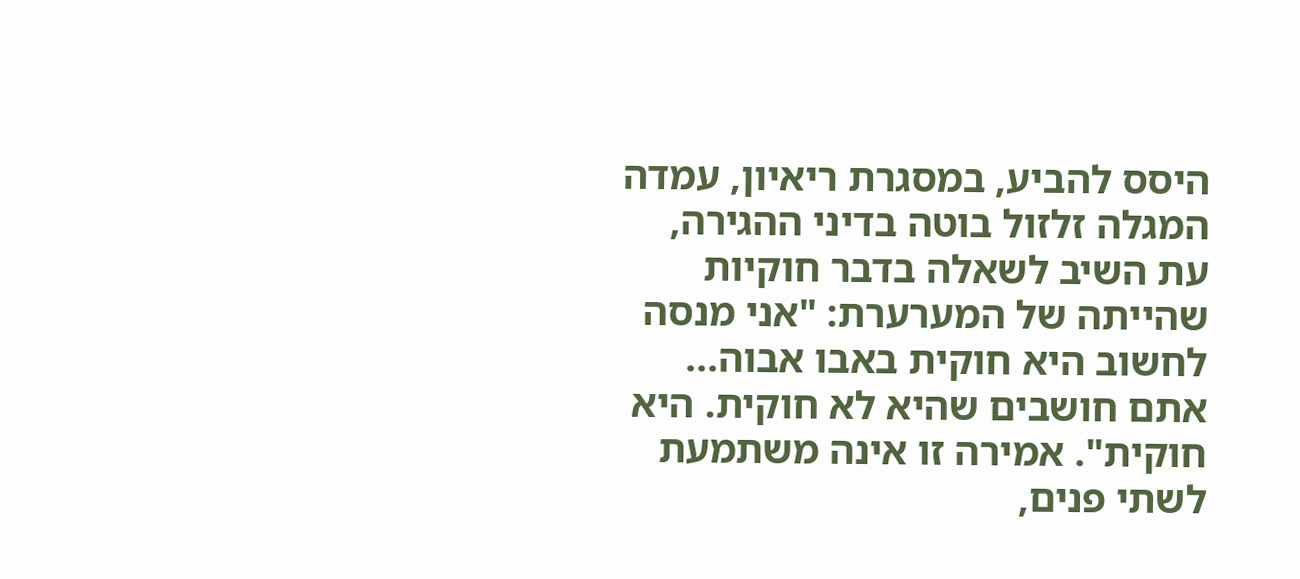היסס להביע, במסגרת ריאיון, עמדה המגלה זלזול בוטה בדיני ההגירה, עת השיב לשאלה בדבר חוקיות שהייתה של המערערת: "אני מנסה לחשוב היא חוקית באבו אבוה... אתם חושבים שהיא לא חוקית. היא חוקית". אמירה זו אינה משתמעת לשתי פנים,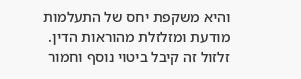והיא משקפת יחס של התעלמות מודעת ומזלזלת מהוראות הדין. זלזול זה קיבל ביטוי נוסף וחמור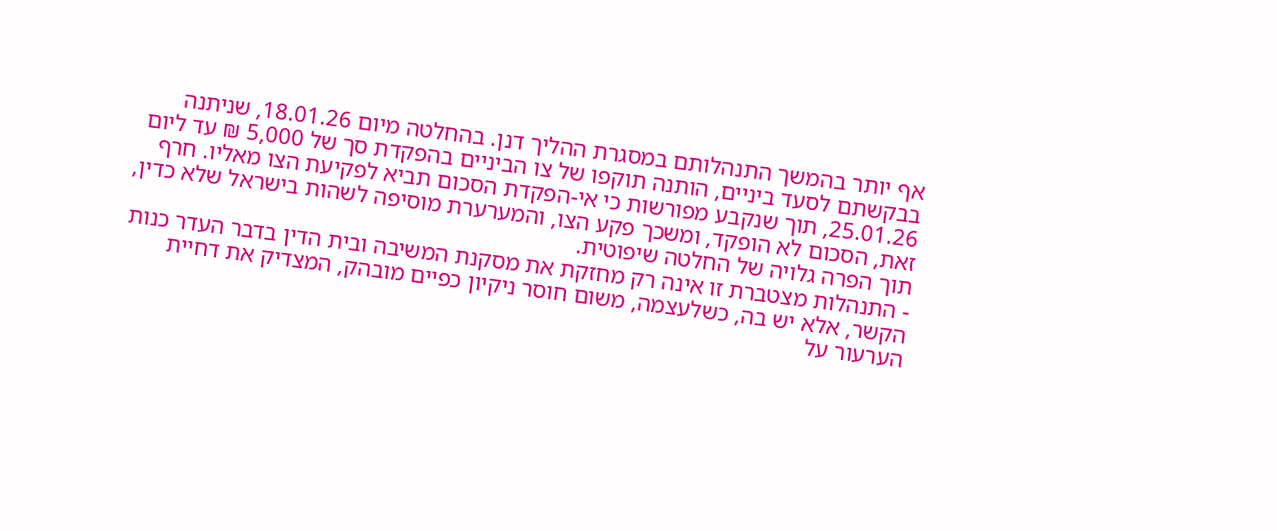אף יותר בהמשך התנהלותם במסגרת ההליך דנן. בהחלטה מיום 18.01.26, שניתנה בבקשתם לסעד ביניים, הותנה תוקפו של צו הביניים בהפקדת סך של 5,000 ₪ עד ליום 25.01.26, תוך שנקבע מפורשות כי אי-הפקדת הסכום תביא לפקיעת הצו מאליו. חרף זאת, הסכום לא הופקד, ומשכך פקע הצו, והמערערת מוסיפה לשהות בישראל שלא כדין, תוך הפרה גלויה של החלטה שיפוטית.
- התנהלות מצטברת זו אינה רק מחזקת את מסקנת המשיבה ובית הדין בדבר העדר כנות הקשר, אלא יש בה, כשלעצמה, משום חוסר ניקיון כפיים מובהק, המצדיק את דחיית הערעור על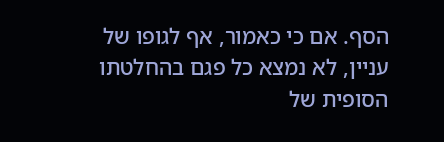הסף. אם כי כאמור, אף לגופו של עניין, לא נמצא כל פגם בהחלטתו הסופית של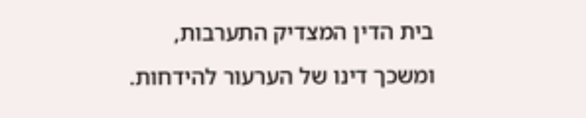בית הדין המצדיק התערבות, ומשכך דינו של הערעור להידחות.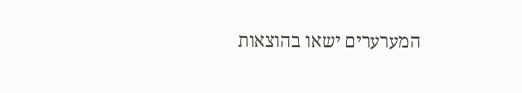המערערים ישאו בהוצאות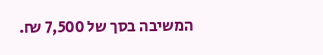המשיבה בסך של 7,500 ₪.